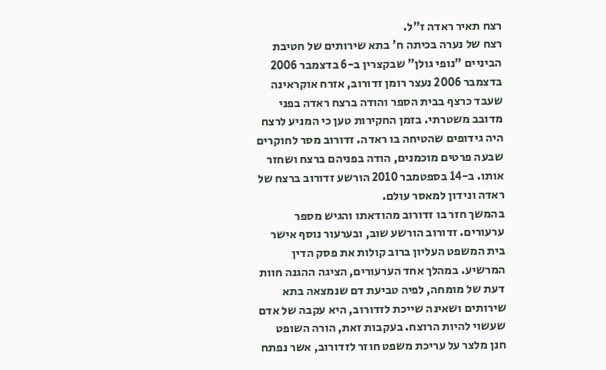רצח תאיר ראדה ז"ל.
רצח של נערה בכיתה ח' בתא שירותים של חטיבת הביניים "נופי גולן" שבקצרין ב-6 בדצמבר 2006
בדצמבר 2006 נעצר רומן זדורוב, אזרח אוקראינה שעבד כרצף בבית הספר והודה ברצח ראדה בפני מדובב משטרתי. בזמן החקירות טען כי המניע לרצח היה גידופים שהטיחה בו ראדה. זדורוב מסר לחוקרים שבעה פרטים מוכמנים, הודה בפניהם ברצח ושחזר אותו. ב-14 בספטמבר 2010 הורשע זדורוב ברצח של ראדה ונידון למאסר עולם.
בהמשך חזר בו זדורוב מהודאתו והגיש מספר ערעורים. זדורוב הורשע שוב, ובערעור נוסף אישר בית המשפט העליון ברוב קולות את פסק הדין המרשיע. במהלך אחד הערעורים, הציגה ההגנה חוות דעת של מומחה, לפיה טביעת דם שנמצאה בתא שירותים ושאינה שייכת לזדורוב, היא עקבה של אדם שעשוי להיות הרוצח. בעקבות זאת, הורה השופט חנן מלצר על עריכת משפט חוזר לזדורוב, אשר נפתח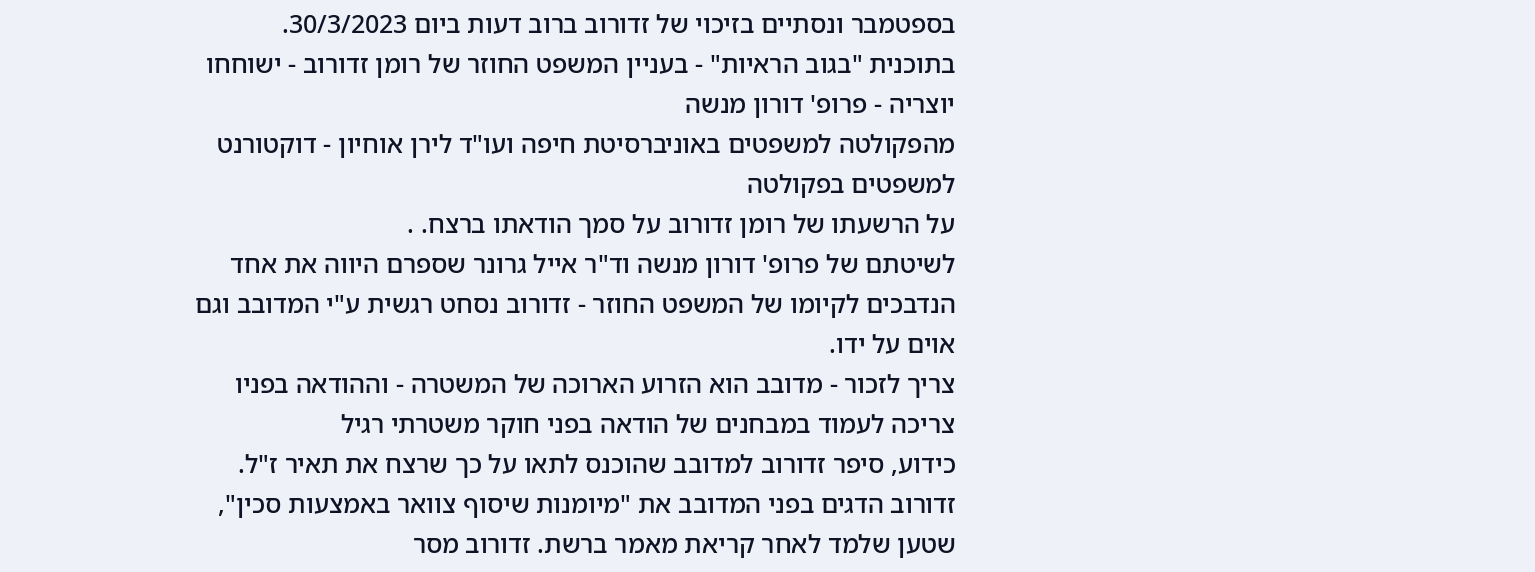בספטמבר ונסתיים בזיכוי של זדורוב ברוב דעות ביום 30/3/2023.
בתוכנית "בגוב הראיות" - בעניין המשפט החוזר של רומן זדורוב - ישוחחו יוצריה - פרופ' דורון מנשה
מהפקולטה למשפטים באוניברסיטת חיפה ועו"ד לירן אוחיון - דוקטורנט למשפטים בפקולטה
על הרשעתו של רומן זדורוב על סמך הודאתו ברצח. .
לשיטתם של פרופ' דורון מנשה וד"ר אייל גרונר שספרם היווה את אחד הנדבכים לקיומו של המשפט החוזר - זדורוב נסחט רגשית ע"י המדובב וגם אוים על ידו.
צריך לזכור - מדובב הוא הזרוע הארוכה של המשטרה - וההודאה בפניו צריכה לעמוד במבחנים של הודאה בפני חוקר משטרתי רגיל
כידוע, סיפר זדורוב למדובב שהוכנס לתאו על כך שרצח את תאיר ז"ל. זדורוב הדגים בפני המדובב את "מיומנות שיסוף צוואר באמצעות סכין", שטען שלמד לאחר קריאת מאמר ברשת. זדורוב מסר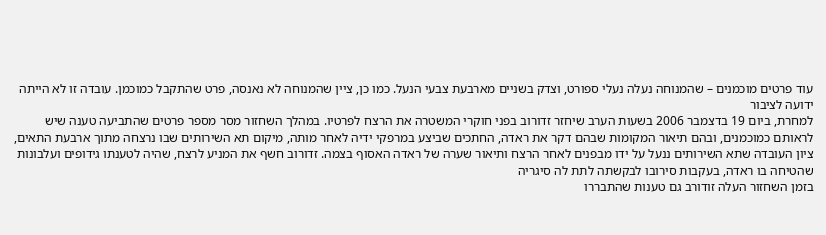עוד פרטים מוכמנים – שהמנוחה נעלה נעלי ספורט, וצדק בשניים מארבעת צבעי הנעל. כמו כן, ציין שהמנוחה לא נאנסה, פרט שהתקבל כמוכמן. עובדה זו לא הייתה ידועה לציבור
למחרת, ביום 19 בדצמבר 2006 בשעות הערב שיחזר זדורוב בפני חוקרי המשטרה את הרצח לפרטיו. במהלך השחזור מסר מספר פרטים שהתביעה טענה שיש לראותם כמוכמנים, ובהם תיאור המקומות שבהם דקר את ראדה, החתכים שביצע במרפקי ידיה לאחר מותה, מיקום תא השירותים שבו נרצחה מתוך ארבעת התאים, ציון העובדה שתא השירותים ננעל על ידו מבפנים לאחר הרצח ותיאור שערה של ראדה האסוף בצמה. זדורוב חשף את המניע לרצח, שהיה לטענתו גידופים ועלבונות שהטיחה בו ראדה, בעקבות סירובו לבקשתה לתת לה סיגריה
בזמן השחזור העלה זודורב גם טענות שהתבררו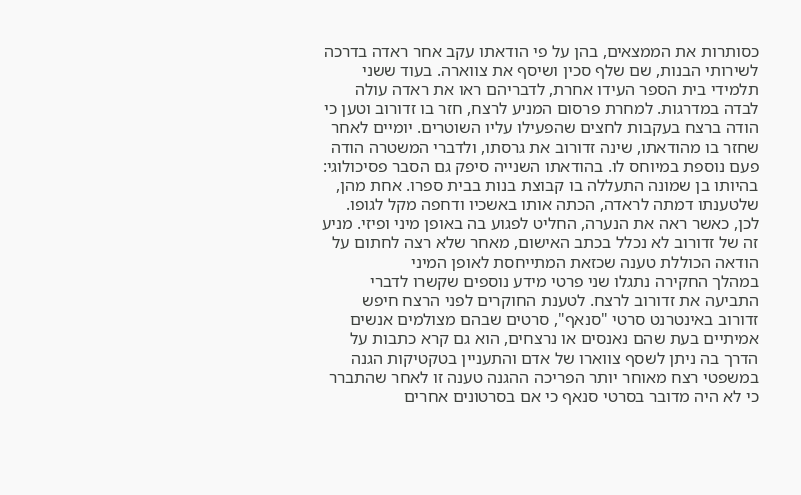כסותרות את הממצאים, בהן על פי הודאתו עקב אחר ראדה בדרכה לשירותי הבנות, שם שלף סכין ושיסף את צווארה. בעוד ששני תלמידי בית הספר העידו אחרת, לדבריהם ראו את ראדה עולה לבדה במדרגות. למחרת פרסום המניע לרצח, חזר בו זדורוב וטען כי הודה ברצח בעקבות לחצים שהפעילו עליו השוטרים. יומיים לאחר שחזר בו מהודאתו, שינה זדורוב את גרסתו, ולדברי המשטרה הודה פעם נוספת במיוחס לו. בהודאתו השנייה סיפק גם הסבר פסיכולוגי: בהיותו בן שמונה התעללה בו קבוצת בנות בבית ספרו. אחת מהן, שלטענתו דמתה לראדה, הכתה אותו באשכיו ודחפה מקל לגופו. לכן, כאשר ראה את הנערה, החליט לפגוע בה באופן מיני ופיזי. מניע זה של זדורוב לא נכלל בכתב האישום, מאחר שלא רצה לחתום על הודאה הכוללת טענה שכזאת המתייחסת לאופן המיני
במהלך החקירה נתגלו שני פרטי מידע נוספים שקשרו לדברי התביעה את זדורוב לרצח. לטענת החוקרים לפני הרצח חיפש זדורוב באינטרנט סרטי "סנאף", סרטים שבהם מצולמים אנשים אמיתיים בעת שהם נאנסים או נרצחים, הוא גם קרא כתבות על הדרך בה ניתן לשסף צווארו של אדם והתעניין בטקטיקות הגנה במשפטי רצח מאוחר יותר הפריכה ההגנה טענה זו לאחר שהתברר כי לא היה מדובר בסרטי סנאף כי אם בסרטונים אחרים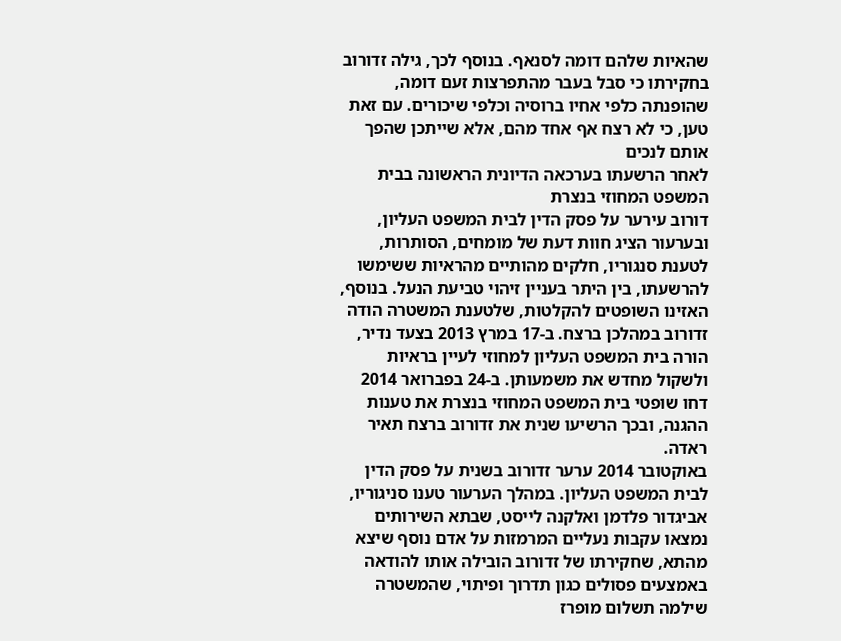שהאיות שלהם דומה לסנאף. בנוסף לכך, גילה זדורוב בחקירתו כי סבל בעבר מהתפרצות זעם דומה, שהופנתה כלפי אחיו ברוסיה וכלפי שיכורים. עם זאת טען, כי לא רצח אף אחד מהם, אלא שייתכן שהפך אותם לנכים
לאחר הרשעתו בערכאה הדיונית הראשונה בבית המשפט המחוזי בנצרת
דורוב עירער על פסק הדין לבית המשפט העליון, ובערעור הציג חוות דעת של מומחים, הסותרות, לטענת סנגוריו, חלקים מהותיים מהראיות ששימשו להרשעתו, בין היתר בעניין זיהוי טביעת הנעל. בנוסף, האזינו השופטים להקלטות, שלטענת המשטרה הודה זדורוב במהלכן ברצח. ב-17 במרץ 2013 בצעד נדיר, הורה בית המשפט העליון למחוזי לעיין בראיות ולשקול מחדש את משמעותן. ב-24 בפברואר 2014 דחו שופטי בית המשפט המחוזי בנצרת את טענות ההגנה, ובכך הרשיעו שנית את זדורוב ברצח תאיר ראדה.
באוקטובר 2014 ערער זדורוב בשנית על פסק הדין לבית המשפט העליון. במהלך הערעור טענו סניגוריו, אביגדור פלדמן ואלקנה לייסט, שבתא השירותים נמצאו עקבות נעליים המרמזות על אדם נוסף שיצא מהתא, שחקירתו של זדורוב הובילה אותו להודאה באמצעים פסולים כגון תדרוך ופיתוי, שהמשטרה שילמה תשלום מופרז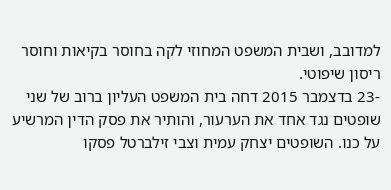למדובב, ושבית המשפט המחוזי לקה בחוסר בקיאות וחוסר ריסון שיפוטי.
-23 בדצמבר 2015 דחה בית המשפט העליון ברוב של שני שופטים נגד אחד את הערעור, והותיר את פסק הדין המרשיע על כנו. השופטים יצחק עמית וצבי זילברטל פסקו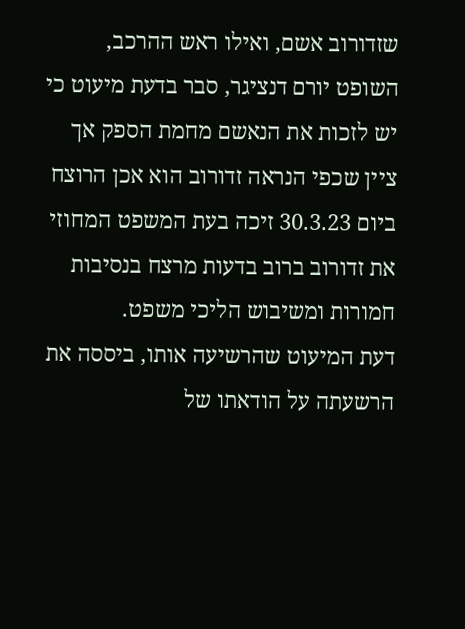שזדורוב אשם, ואילו ראש ההרכב, השופט יורם דנציגר, סבר בדעת מיעוט כי יש לזכות את הנאשם מחמת הספק אך ציין שכפי הנראה זדורוב הוא אכן הרוצח
ביום 30.3.23 זיכה בעת המשפט המחוזי את זדורוב ברוב בדעות מרצח בנסיבות חמורות ומשיבוש הליכי משפט.
דעת המיעוט שהרשיעה אותו, ביססה את הרשעתה על הודאתו של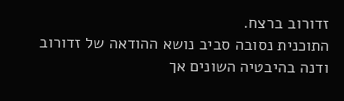זדורוב ברצח.
התוכנית נסובה סביב נושא ההודאה של זדורוב ודנה בהיבטיה השונים אך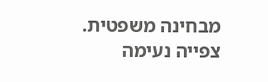מבחינה משפטית.
צפייה נעימה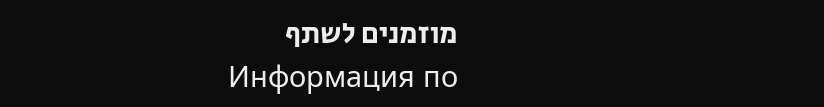מוזמנים לשתף
Информация по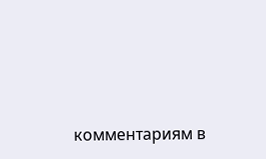комментариям в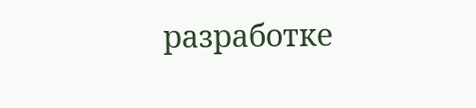разработке